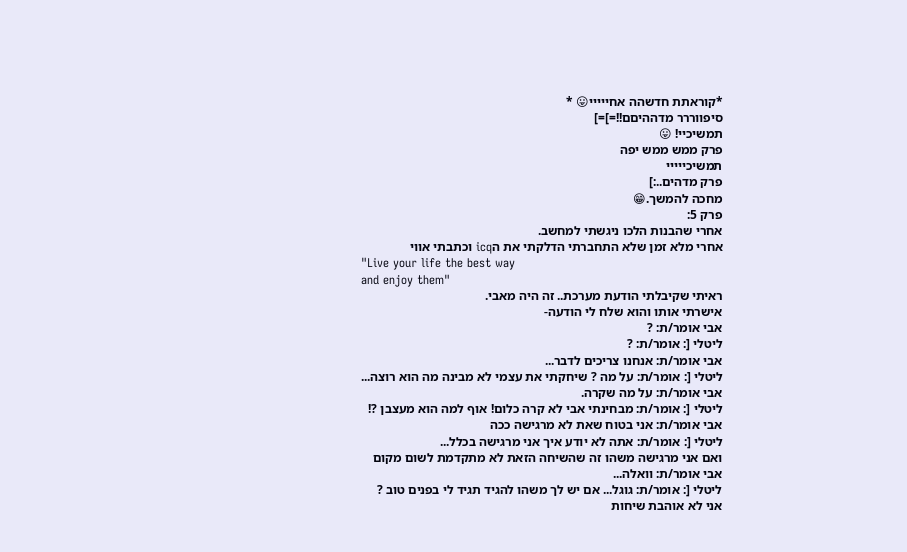*קוראתת חדשהה אחייייי😛 *
סיפווררר מדההיםם!!=]=]
תמשיכיי! 😛
פרק ממש ממש יפה
תמשיכייייי
פרק מדהים..:]
מחכה להמשך.😁
פרק 5:
אחרי שהבנות הלכו ניגשתי למחשב.
אחרי מלא זמן שלא התחברתי הדלקתי את הicq וכתבתי אווי
"Live your life the best way
and enjoy them"
ראיתי שקיבלתי הודעת מערכת.. זה היה מאבי.
אישרתי אותו והוא שלח לי הודעה-
אבי אומר/ת: ?
ליטלי [: אומר/ת: ?
אבי אומר/ת: אנחנו צריכים לדבר...
ליטלי [: אומר/ת: על מה ? שיחקתי את עצמי לא מבינה מה הוא רוצה...
אבי אומר/ת: על מה שקרה.
ליטלי [: אומר/ת: מבחינתי אבי לא קרה כלום! אוף למה הוא מעצבן ?!
אבי אומר/ת: אני בטוח שאת לא מרגישה ככה
ליטלי [: אומר/ת: אתה לא יודע איך אני מרגישה בכלל...
ואם אני מרגישה משהו זה שהשיחה הזאת לא מתקדמת לשום מקום
אבי אומר/ת: וואלה...
ליטלי [: אומר/ת: גוגל... אם יש לך משהו להגיד תגיד לי בפנים טוב ?
אני לא אוהבת שיחות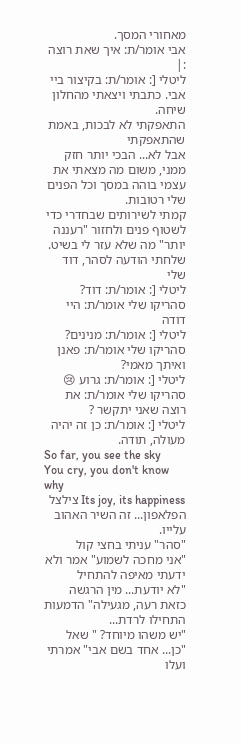מאחורי המסך.
אבי אומר/ת: איך שאת רוצה :|
ליטלי [: אומר/ת: בקיצור ביי אבי. כתבתי ויצאתי מהחלון שיחה.
התאפקתי לא לבכות, באמת שהתאפקתי
אבל לא... הבכי יותר חזק ממני, משום מה מצאתי את עצמי בוהה במסך וכל הפנים שלי רטובות.
קמתי לשירותים שבחדרי כדי לשטוף פנים ולחזור "רעננה יותר" מה שלא עזר לי בשיט.
שלחתי הודעה לסהר, דוד שלי
ליטלי [: אומר/ת: דוד?
סהריקו שלי אומר/ת: היי דודה
ליטלי [: אומר/ת: מנינים?
סהריקו שלי אומר/ת: פאנן ואיתך מאמי?
ליטלי [: אומר/ת: גרוע 😢
סהריקו שלי אומר/ת: את רוצה שאני יתקשר ?
ליטלי [: אומר/ת: כן זה יהיה מעולה, תודה.
So far, you see the sky
You cry, you don't know why
Its joy, its happiness צילצל הפלאפון... זה השיר האהוב עלייו.
"סהר" עניתי בחצי קול
"אני מחכה לשמוע" אמר ולא ידעתי מאיפה להתחיל
"לא יודעת... מין הרגשה כזאת רעה, מגעילה" הדמעות התחילו לרדת...
"יש משהו מיוחד? " שאל
"כן... אחד בשם אבי" אמרתי ועלו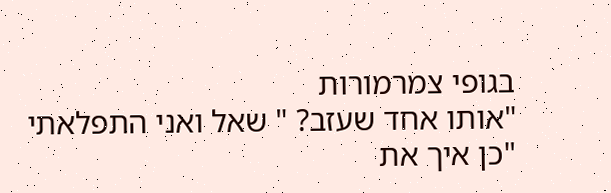בגופי צמרמורות
"אותו אחד שעזב? " שאל ואני התפלאתי
"כן איך את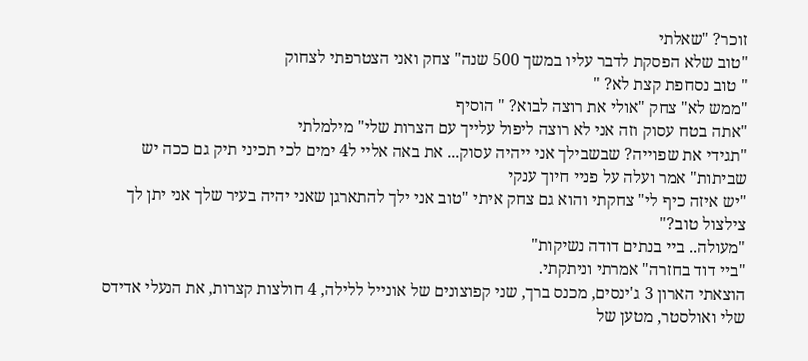זוכר? "שאלתי
"טוב שלא הפסקת לדבר עליו במשך 500 שנה" צחק ואני הצטרפתי לצחוק
" טוב נסחפת קצת לא? "
"ממש לא" צחק "אולי את רוצה לבוא? " הוסיף
"אתה בטח עסוק וזה אני לא רוצה ליפול עלייך עם הצרות שלי" מילמלתי
"תגידי את שפוייה? שבשבילך אני ייהיה עסוק... את באה אליי ל4 ימים לכי תכיני תיק גם ככה יש שביתות" אמר ועלה על פניי חיוך ענקי
"יש איזה כיף לי" צחקתי והוא גם צחק איתי "טוב אני ילך להתארגן שאני יהיה בעיר שלך אני יתן לך צילצול טוב?"
"מעולה.. ביי בנתים דודה נשיקות"
"ביי דוד בחזרה" אמרתי וניתקתי.
הוצאתי הארון 3 ג'ינסים, מכנס ברך, שני קפוצונים של אונייל ללילה, 4 חולצות קצרות, את הנעלי אדידס שלי ואולסטר, מטען של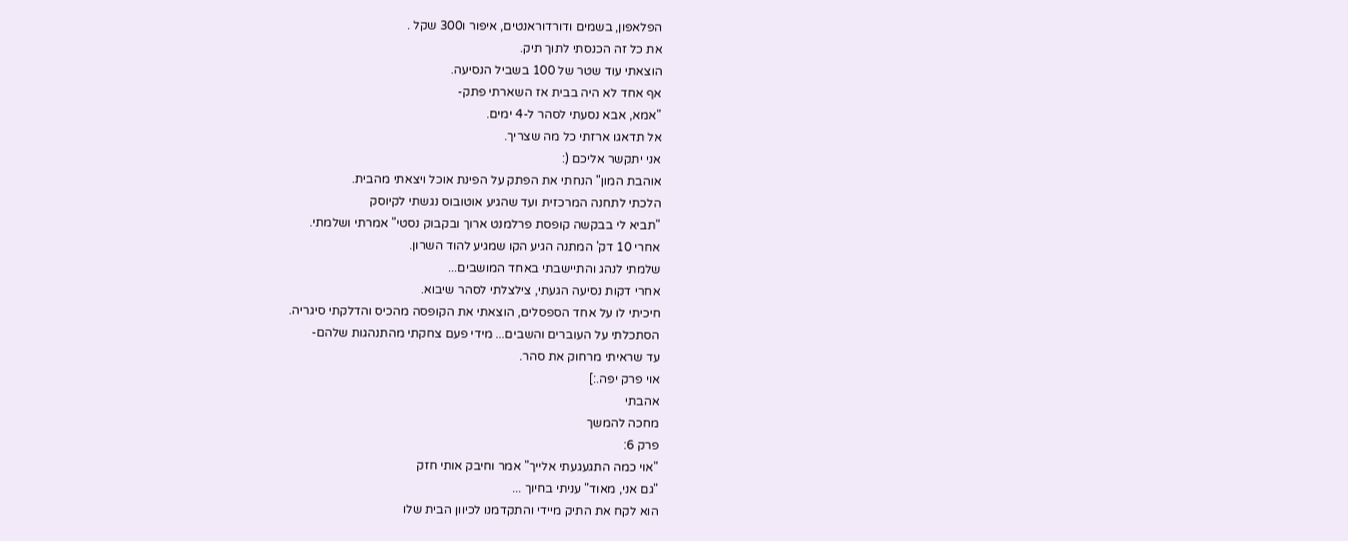הפלאפון, בשמים ודורדוראנטים, איפור ו300 שקל .
את כל זה הכנסתי לתוך תיק.
הוצאתי עוד שטר של 100 בשביל הנסיעה.
אף אחד לא היה בבית אז השארתי פתק-
"אמא, אבא נסעתי לסהר ל-4 ימים.
אל תדאגו ארזתי כל מה שצריך.
אני יתקשר אליכם (:
אוהבת המון" הנחתי את הפתק על הפינת אוכל ויצאתי מהבית.
הלכתי לתחנה המרכזית ועד שהגיע אוטובוס נגשתי לקיוסק
"תביא לי בבקשה קופסת פרלמנט ארוך ובקבוק נסטי" אמרתי ושלמתי.
אחרי 10 דק' המתנה הגיע הקו שמגיע להוד השרון.
שלמתי לנהג והתיישבתי באחד המושבים...
אחרי דקות נסיעה הגעתי, צילצלתי לסהר שיבוא.
חיכיתי לו על אחד הספסלים, הוצאתי את הקופסה מהכיס והדלקתי סיגריה.
הסתכלתי על העוברים והשבים... מידי פעם צחקתי מהתנהגות שלהם-
עד שראיתי מרחוק את סהר.
אוי פרק יפה.:]
אהבתי
מחכה להמשך
פרק 6:
"אוי כמה התגעגעתי אלייך" אמר וחיבק אותי חזק
"גם אני, מאוד" עניתי בחיוך ...
הוא לקח את התיק מיידי והתקדמנו לכיוון הבית שלו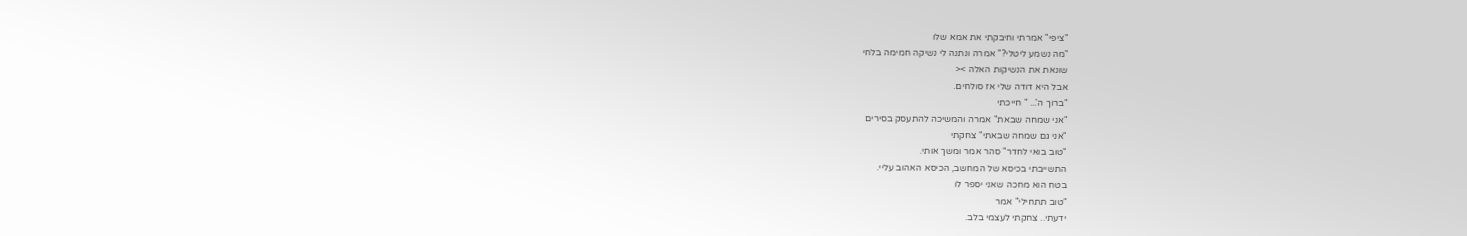"ציפי" אמרתי וחיבקתי את אמא שלו
"מה נשמע ליטלי?" אמרה ונתנה לי נשיקה חמימה בלחי
שונאת את הנשיקות האלה ><
אבל היא דודה שלי אז סולחים.
"ברוך ה'... " חייכתי
"אני שמחה שבאת" אמרה והמשיכה להתעסק בסירים
"אני גם שמחה שבאתי" צחקתי
"טוב בואי לחדר" סהר אמר ומשך אותי.
התשייבתי בכיסא של המחשב, הכיסא האהוב עליי.
בטח הוא מחכה שאני יספר לו
"טוב תתחילי" אמר
ידעתי.. צחקתי לעצמי בלב.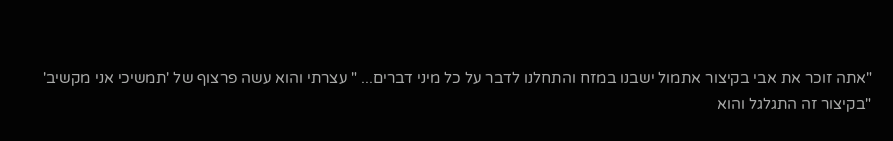"אתה זוכר את אבי בקיצור אתמול ישבנו במזח והתחלנו לדבר על כל מיני דברים... " עצרתי והוא עשה פרצוף של 'תמשיכי אני מקשיב'
"בקיצור זה התגלגל והוא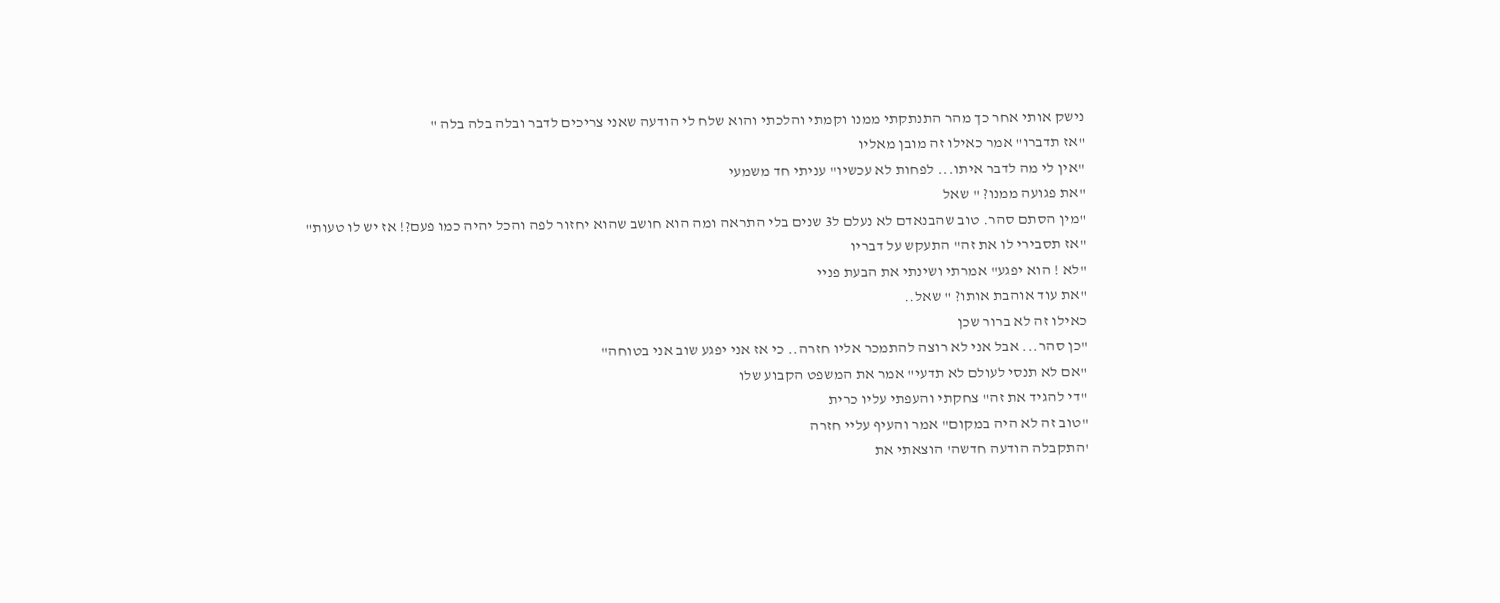נישק אותי אחר כך מהר התנתקתי ממנו וקמתי והלכתי והוא שלח לי הודעה שאני צריכים לדבר ובלה בלה בלה "
"אז תדברו" אמר כאילו זה מובן מאליו
"אין לי מה לדבר איתו... לפחות לא עכשיו" עניתי חד משמעי
"את פגועה ממנו? " שאל
"מין הסתם סהר. טוב שהבנאדם לא נעלם ל3 שנים בלי התראה ומה הוא חושב שהוא יחזור לפה והכל יהיה כמו פעם?! אז יש לו טעות"
"אז תסבירי לו את זה" התעקש על דבריו
"לא ! הוא יפגע" אמרתי ושינתי את הבעת פניי
"את עוד אוהבת אותו? " שאל..
כאילו זה לא ברור שכן
"כן סהר... אבל אני לא רוצה להתמכר אליו חזרה.. כי אז אני יפגע שוב אני בטוחה"
"אם לא תנסי לעולם לא תדעי" אמר את המשפט הקבוע שלו
"די להגיד את זה" צחקתי והעפתי עליו כרית
"טוב זה לא היה במקום" אמר והעיף עליי חזרה
'התקבלה הודעה חדשה' הוצאתי את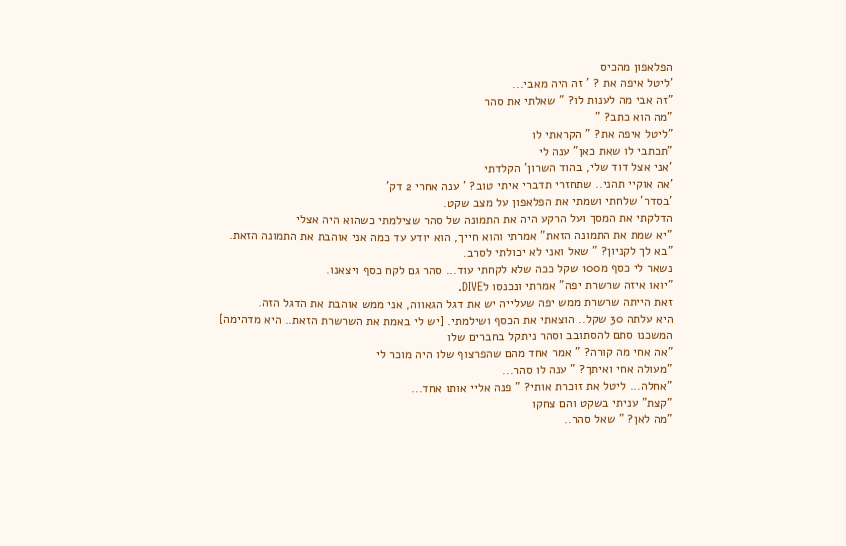הפלאפון מהכיס
'ליטל איפה את ? ' זה היה מאבי...
"זה אבי מה לענות לו? " שאלתי את סהר
"מה הוא כתב? "
"ליטל איפה את? " הקראתי לו
"תכתבי לו שאת כאן" ענה לי
'אני אצל דוד שלי, בהוד השרון' הקלדתי
'אה אוקיי תהני.. שתחזרי תדברי איתי טוב? ' ענה אחרי 2 דק'
'בסדר' שלחתי ושמתי את הפלאפון על מצב שקט.
הדלקתי את המסך ועל הרקע היה את התמונה של סהר שצילמתי כשהוא היה אצלי
"יא שמת את התמונה הזאת" אמרתי והוא חייך, הוא יודע עד כמה אני אוהבת את התמונה הזאת.
"בא לך לקניון? " שאל ואני לא יכולתי לסרב.
נשאר לי כסף מ100 שקל ככה שלא לקחתי עוד... סהר גם לקח כסף ויצאנו.
"יואו איזה שרשרת יפה" אמרתי ונכנסו לDIVE.
זאת הייתה שרשרת ממש יפה שעלייה יש את דגל הגאווה, אני ממש אוהבת את הדגל הזה.
היא עלתה 30 שקל.. הוצאתי את הכסף ושילמתי. [יש לי באמת את השרשרת הזאת.. היא מדהימה]
המשכנו סתם להסתובב וסהר ניתקל בחברים שלו
"אה אחי מה קורה? " אמר אחד מהם שהפרצוף שלו היה מוכר לי
"מעולה אחי ואיתך? " ענה לו סהר...
"אחלה... ליטל את זוכרת אותי? " פנה אליי אותו אחד...
"קצת" עניתי בשקט והם צחקו
"מה לאן? " שאל סהר..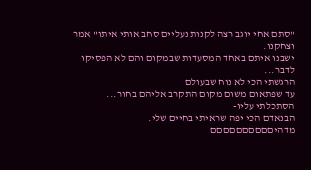"סתם אחי יוגב רצה לקנות נעליים סחב אותי איתו" אמר וצחקנו.
ישבנו איתם באחד המסעדות שבמקום והם לא הפסיקו לדבר...
הרגשתי הכי לא נוח שבעולם
עד שפתאום משום מקום התקרב אליהם בחור...
הסתכלתי עליו-
הבנאדם הכי יפה שראיתי בחיים שלי.
מדהיםםםםםםםםםם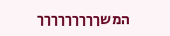המשךךךךךךךךך